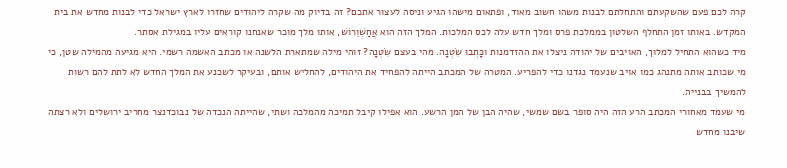קרה לכם פעם שהשקעתם והתחלתם לבנות משהו חשוב מאוד, ופתאום מישהו הגיע וניסה לעצור אתכם? זה בדיוק מה שקרה ליהודים שחזרו לארץ ישראל כדי לבנות מחדש את בית המקדש. באותו זמן התחלף השלטון בממלכת פרס ומלך חדש עלה לכס המלכות. המלך הזה הוא אֲחַשְׁוֵרוֹשׁ, אותו מלך מוכר שאנחנו קוראים עליו במגילת אסתר.
מיד כשהוא התחיל למלוך, האויבים של יהודה ניצלו את ההזדמנות וכָּתְבוּ שִׂטְנָה. מהי בעצם שִׂטְנָה? זוהי מילה שמתארת הלשנה או מכתב האשמה רשמי. היא מגיעה מהמילה שטן, כי מי שכותב אותה מתנהג כמו אויב שנעמד נגדנו כדי להפריע. המטרה של המכתב הייתה להפחיד את היהודים, להחליש אותם, ובעיקר לשכנע את המלך החדש לא לתת להם רשות להמשיך בבנייה.
מי שעמד מאחורי המכתב הרע הזה היה סופר בשם שמשי, שהיה הבן של המן הרשע. הוא אפילו קיבל תמיכה מהמלכה ושתי, שהייתה הנכדה של נבוכדנצר מחריב ירושלים ולא רצתה שיבנו מחדש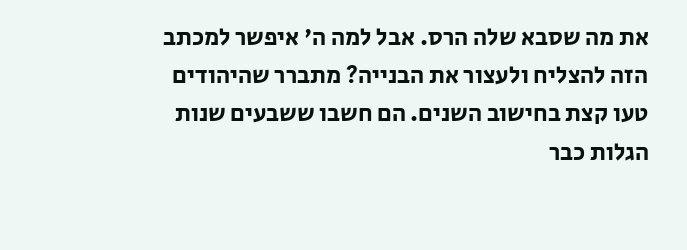את מה שסבא שלה הרס. אבל למה ה' איפשר למכתב הזה להצליח ולעצור את הבנייה? מתברר שהיהודים טעו קצת בחישוב השנים. הם חשבו ששבעים שנות הגלות כבר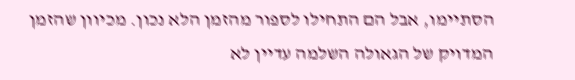הסתיימו, אבל הם התחילו לספור מהזמן הלא נכון. מכיוון שהזמן המדויק של הגאולה השלמה עדיין לא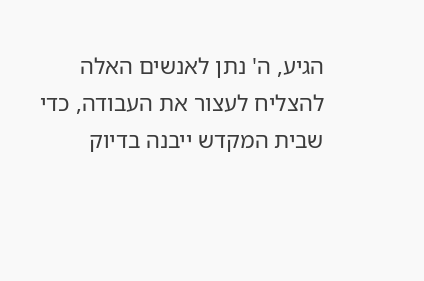הגיע, ה' נתן לאנשים האלה להצליח לעצור את העבודה, כדי שבית המקדש ייבנה בדיוק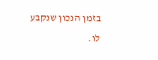בזמן הנכון שנקבע לו.